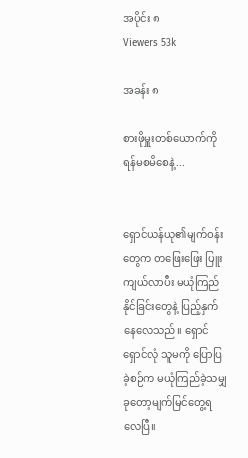အပိုင်း ၈
Viewers 53k

အခန်း ၈

စားဖိုမှူးတစ်ယောက်ကို ရန်မစမိစေနဲ့...


ရှောင်ယန်ယု၏မျက်ဝန်းတွေက တဖြေးဖြေး ပြူးကျယ်လာပီး မယုံကြည်နိုင်ခြင်းတွေနဲ့ ပြည့်နှက်နေလေသည်။ ရှောင်ရှောင်လုံ သူမကို ပြောပြခဲ့စဉ်က မယုံကြည်ခဲ့သမျှ ခုတော့မျက်မြင်တွေ့ရလေပြီ။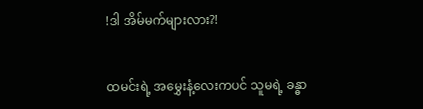!ဒါ အိမ်မက်များလား?!


ထမင်းရဲ့ အမွှေးနံ့လေးကပင် သူမရဲ့ ခန္ဓာ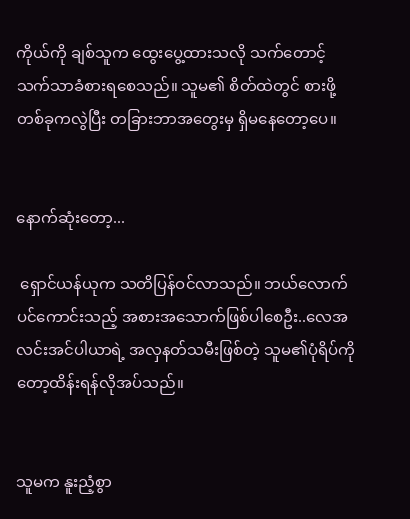ကိုယ်ကို ချစ်သူက ထွေးပွေ့ထားသလို သက်တောင့်သက်သာခံစားရစေသည်။ သူမ၏ စိတ်ထဲတွင် စားဖို့တစ်ခုကလွဲပြီး တခြားဘာအတွေးမှ ရှိမနေတော့ပေ။


နောက်ဆုံးတော့...

 ရှောင်ယန်ယုက သတိပြန်ဝင်လာသည်။ ဘယ်လောက်ပင်ကောင်းသည့် အစားအသောက်ဖြစ်ပါစေဦး..လေအလင်းအင်ပါယာရဲ့ အလှနတ်သမီးဖြစ်တဲ့ သူမ၏ပုံရိပ်ကိုတော့ထိန်းရန်လိုအပ်သည်။


သူမက နူးညံ့စွာ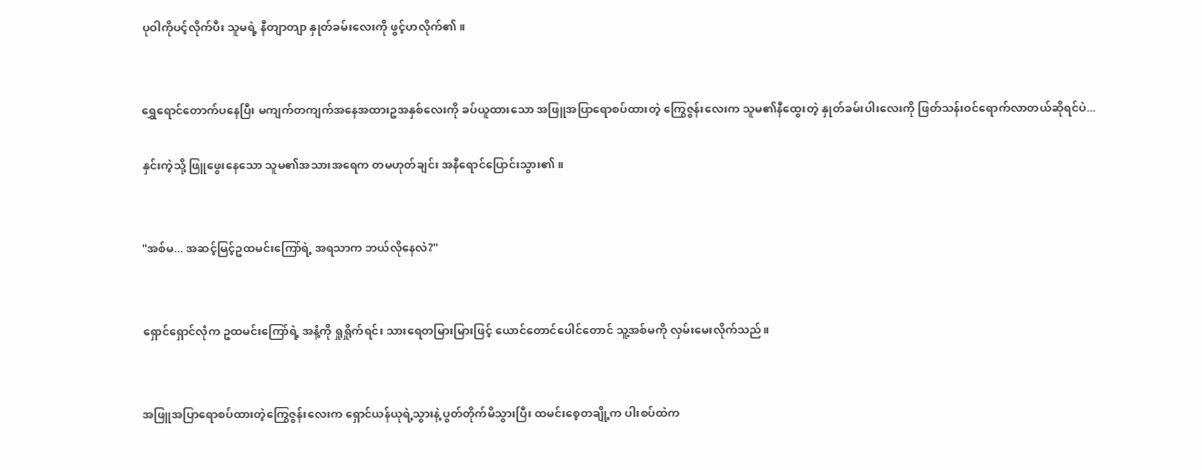ပုဝါကိုပင့်လိုက်ပီး သူမရဲ့ နီတျာတျာ နှုတ်ခမ်းလေးကို ဖွင့်ဟလိုက်၏။


ရွှေရောင်တောက်ပနေပြီး မကျက်တကျက်အနေအထားဥအနှစ်လေးကို ခပ်ယူထားသော အဖြူအပြာရောစပ်ထားတဲ့ ကြွေဇွန်းလေးက သူမ၏နီထွေးတဲ့ နှုတ်ခမ်းပါးလေးကို ဖြတ်သန်းဝင်ရောက်လာတယ်ဆိုရင်ပဲ...

နှင်းကဲ့သို့ ဖြူဖွေးနေသော သူမ၏အသားအရေက တမဟုတ်ချင်း အနီရောင်ပြောင်းသွား၏။


"အစ်မ... အဆင့်မြင့်ဥထမင်းကြော်ရဲ့ အရသာက ဘယ်လိုနေလဲ?"


ရှောင်ရှောင်လုံက ဥထမင်းကြော်ရဲ့ အနံ့ကို ရှုရှိုက်ရင်း သားရေတမြားမြားဖြင့် ယောင်တောင်ပေါင်တောင် သူ့အစ်မကို လှမ်းမေးလိုက်သည်။


အဖြူအပြာရောစပ်ထားတဲ့ကြွေဇွန်းလေးက ရှောင်ယန်ယုရဲ့သွားနဲ့ ပွတ်တိုက်မိသွားပြီး ထမင်းစေ့တချို့က ပါးစပ်ထဲက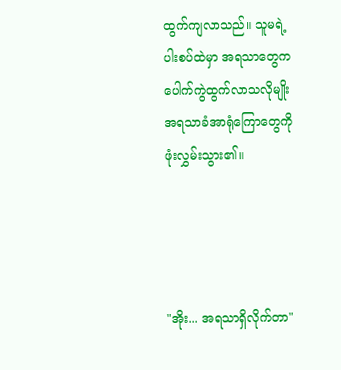ထွက်ကျလာသည်။ သူမရဲ့ ပါးစပ်ထဲမှာ အရသာတွေက ပေါက်ကွဲထွက်လာသလိုမျိုး အရသာခံအာရုံကြောတွေကို ဖုံးလွှမ်းသွား၏။




"အိုး... အရသာရှိလိုက်တာ"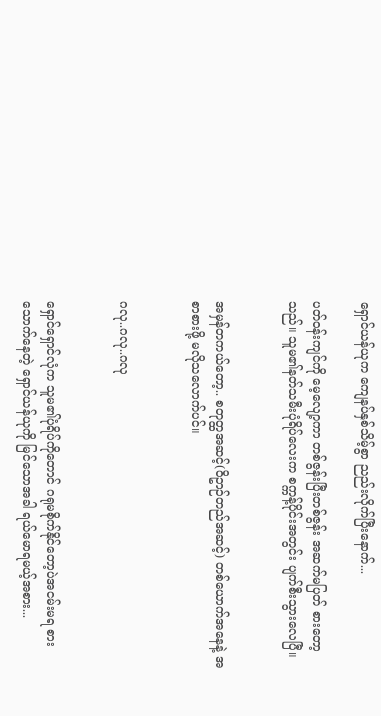ရှောင်ယန်ယုက ကျေနပ်နှစ်သိမ့်စွာ ညည်းလိုက်ပြီးနောက်...

ပတ်ဝန်းကျင်ကို မေ့လျော့ကာ တစ်ဇွန်းပြီးတစ်ဇွန်း အဆက်မပြတ် စားတော့သည်။ သူမ၏နတ်သမီးပုံရိပ်လေးက စက္ကန့်ပိုင်းအတွင်း ပျက်စီးသွားလေပြီ။


အမှန်တကယ်တော့.. စတုတ္ထအဆင့်(ဝိဥာဉ်တည်အဆင့်) တစ်ယောက်အနေနဲ့ အစာစားဖို့ မလိုသလောက်ပင်။


ဂလု..ဂလု..ဂလု


ရှောင်ရှောင်လုံက သူမ၏ပုံရိပ်ကိုတောင် ဂရုမစိုက်နိုင်တော့ပဲအငမ်းမရ စားသောက်နေတဲ့ ရှောင်ယန်ယုကို မြင်သောအခါ ရယ်မောရမယ့်အစား...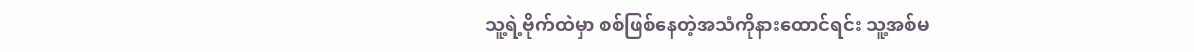သူ့ရဲ့ဗိုက်ထဲမှာ စစ်ဖြစ်နေတဲ့အသံကိုနားထောင်ရင်း သူ့အစ်မ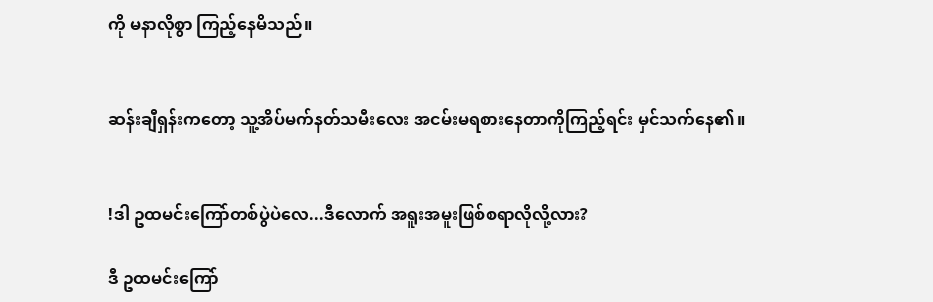ကို မနာလိုစွာ ကြည့်နေမိသည်။


ဆန်းချီရှန်းကတော့ သူ့အိပ်မက်နတ်သမီးလေး အငမ်းမရစားနေတာကိုကြည့်ရင်း မှင်သက်နေ၏။


!ဒါ ဥထမင်းကြော်တစ်ပွဲပဲလေ...ဒီလောက် အရူးအမူးဖြစ်စရာလိုလို့လား?

ဒီ ဥထမင်းကြော်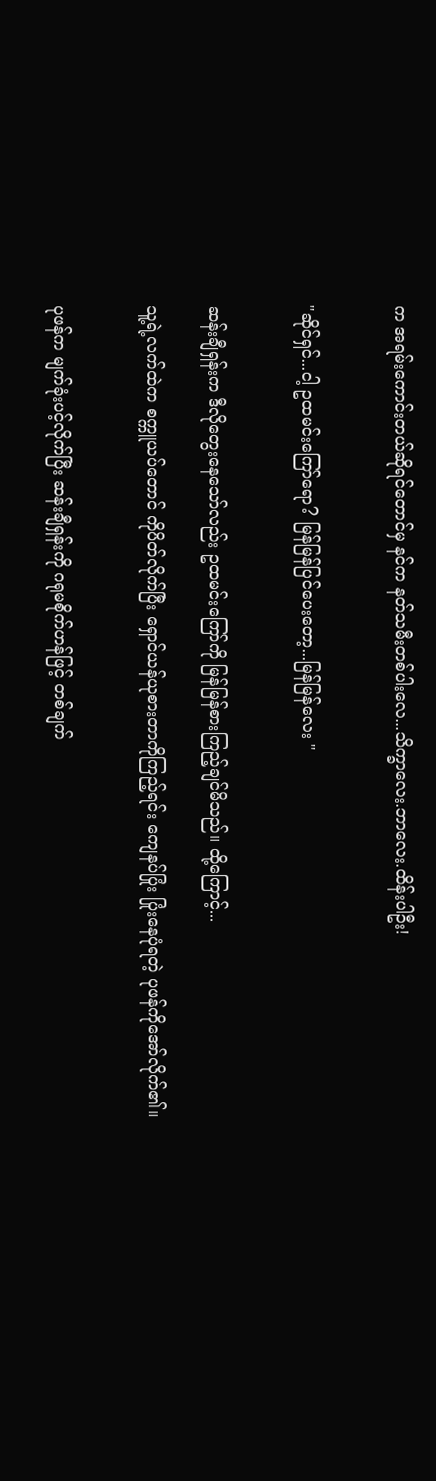က အရမ်းကောင်းတယ်ဆိုရင်တောင်မှ နင်က နတ်သမီးတစ်ပါးလေ...သိက္ခာလေး.ဘာလေး.ထိန်းပါဦး!


"ဆိုင်ရှင်...ငါ့ ဥထမင်းကြော်ရော? မြန်မြန်ပြင်ပေးတော့...မြန်မြန်လေး "


ဆန်းချီရှန်းက ဒီလိုတွေးနေသော်လည်း ဥထမင်းကြော်ကို မြန်မြန်စားကြည့်ချင်မိသည်။ ထို့ကြောင့်...

သူ့ရဲ့လက်ထဲက စက္ကူယပ်တောင် ကိုပိတ်လိုက်ပြီး ရှောင်ယန်ယုစားတာကိုကြည့်ရင်း ကျေနပ်ပြုံး ပြုံးနေပုံရတဲ့ ပုဖန်ကိုအော်လိုက်၏။


ပုဖန်က မျက်ခုံးပင့်လိုက်ပြီး ဆန်းချီရှန်းကို ဂရုမစိုက်ဟန်ဖြင့် တစ်ချက်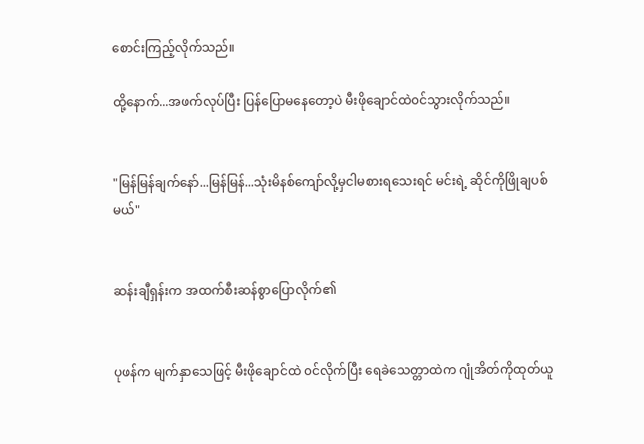စောင်းကြည့်လိုက်သည်။

ထို့နောက်...အဖက်လုပ်ပြီး ပြန်ပြောမနေတော့ပဲ မီးဖိုချောင်ထဲ၀င်သွားလိုက်သည်။


"မြန်မြန်ချက်နော်...မြန်မြန်...သုံးမိနစ်ကျော်လို့မှငါမစားရသေးရင် မင်းရဲ့ ဆိုင်ကိုဖြိုချပစ်မယ်"


ဆန်းချီရှန်းက အထက်စီးဆန်စွာပြောလိုက်၏


ပုဖန်က မျက်နှာသေဖြင့် မီးဖိုချောင်ထဲ ၀င်လိုက်ပြီး ရေခဲသေတ္တာထဲက ဂျုံအိတ်ကိုထုတ်ယူ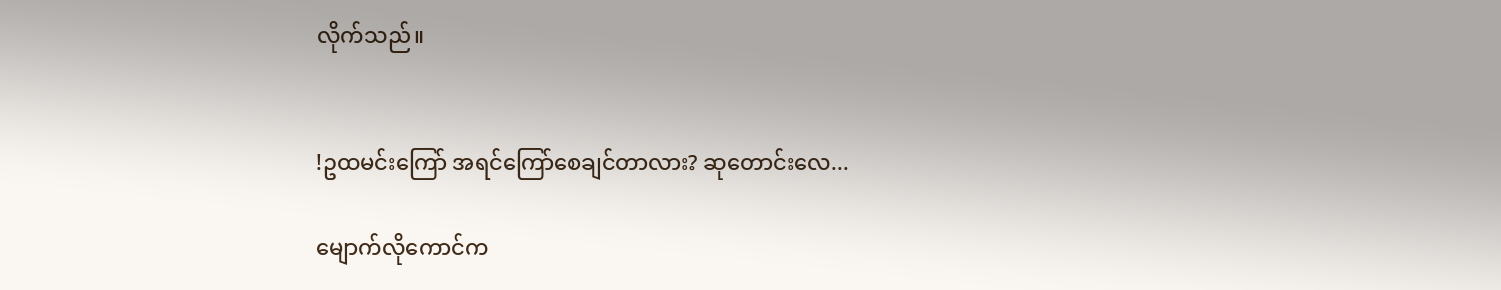လိုက်သည်။


!ဥထမင်းကြော် အရင်ကြော်စေချင်တာလား? ဆုတောင်းလေ...

မျောက်လိုကောင်က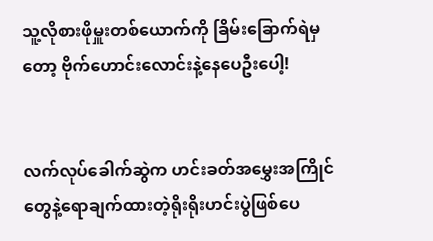သူ့လိုစားဖိုမှူးတစ်ယောက်ကို ခြိမ်းခြောက်ရဲမှတော့ ဗိုက်ဟောင်းလောင်းနဲ့နေပေဦးပေါ့!


လက်လုပ်ခေါက်ဆွဲက ဟင်းခတ်အမွှေးအကြိုင်တွေနဲ့ရောချက်ထားတဲ့ရိုးရိုးဟင်းပွဲဖြစ်ပေ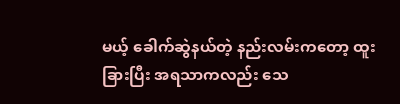မယ့် ခေါက်ဆွဲနယ်တဲ့ နည်းလမ်းကတော့ ထူးခြားပြီး အရသာကလည်း သေ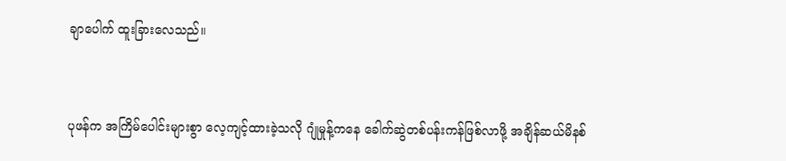ချာပေါက် ထူးခြားလေသည်။


ပုဖန်က အကြိမ်ပေါင်းများစွာ လေ့ကျင့်ထားခဲ့သလို ဂျုံမှုန့်ကနေ ခေါက်ဆွဲတစ်ပန်းကန်ဖြစ်လာဖို့ အချိန်ဆယ်မိနစ်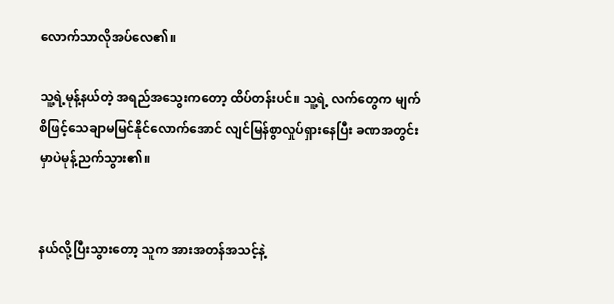လောက်သာလိုအပ်လေ၏။

သူ့ရဲ့မုန့်နယ်တဲ့ အရည်အသွေးကတော့ ထိပ်တန်းပင်။ သူ့ရဲ့ လက်တွေက မျက်စိဖြင့်သေချာမမြင်နိုင်လောက်အောင် လျင်မြန်စွာလှုပ်ရှားနေပြီး ခဏအတွင်းမှာပဲမုန့်ညက်သွား၏။


နယ်လို့ပြီးသွားတော့ သူက အားအတန်အသင့်နဲ့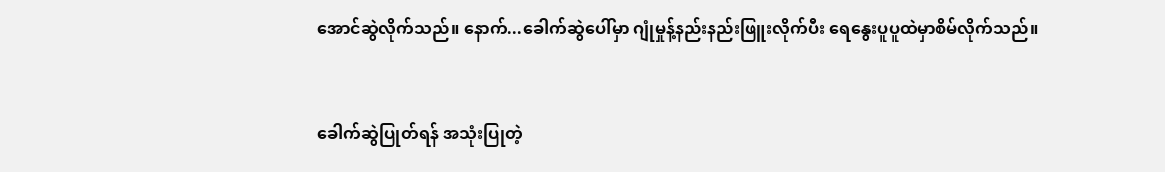အောင်ဆွဲလိုက်သည်။ နောက်...ခေါက်ဆွဲပေါ်မှာ ဂျုံမှုန့်နည်းနည်းဖြူးလိုက်ပီး ရေနွေးပူပူထဲမှာစိမ်လိုက်သည်။


ခေါက်ဆွဲပြုတ်ရန် အသုံးပြုတဲ့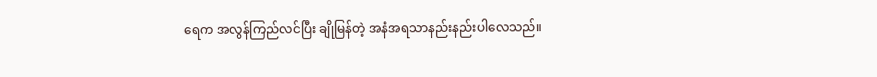ရေက အလွန်ကြည်လင်ပြီး ချိုမြန်တဲ့ အနံအရသာနည်းနည်းပါလေသည်။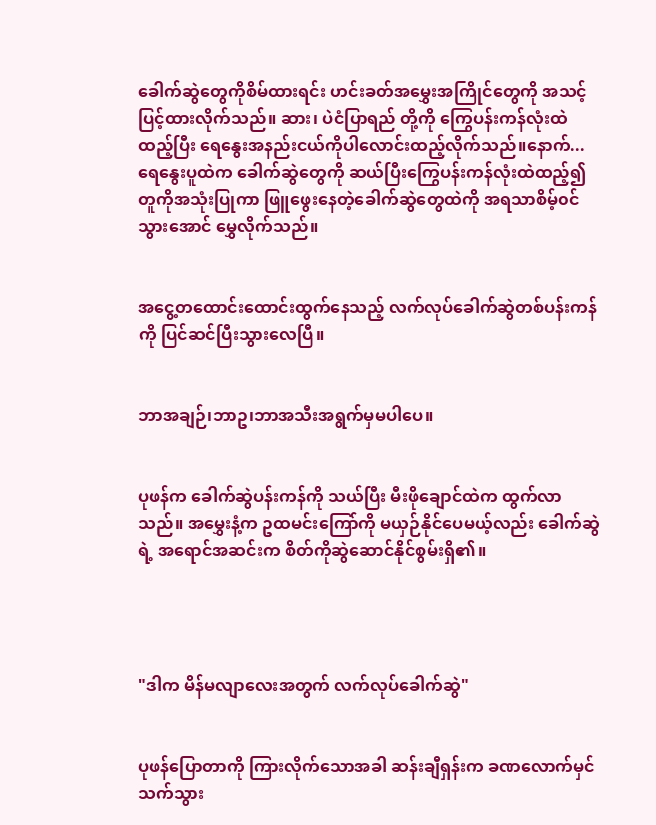ခေါက်ဆွဲတွေကိုစိမ်ထားရင်း ဟင်းခတ်အမွှေးအကြိုင်တွေကို အသင့်ပြင့်ထားလိုက်သည်။ ဆား၊ ပဲငံပြာရည် တို့ကို ကြွေပန်းကန်လုံးထဲထည့်ပြီး ရေနွေးအနည်းငယ်ကိုပါလောင်းထည့်လိုက်သည်။နောက်... ရေနွေးပူထဲက ခေါက်ဆွဲတွေကို ဆယ်ပြီးကြွေပန်းကန်လုံးထဲထည့်၍ တူကိုအသုံးပြုကာ ဖြူဖွေးနေတဲ့ခေါက်ဆွဲတွေထဲကို အရသာစိမ့်၀င်သွားအောင် မွှေလိုက်သည်။


အငွေ့တထောင်းထောင်းထွက်နေသည့် လက်လုပ်ခေါက်ဆွဲတစ်ပန်းကန်ကို ပြင်ဆင်ပြီးသွားလေပြီ။


ဘာအချဉ်၊ဘာဥ၊ဘာအသီးအရွက်မှမပါပေ။


ပုဖန်က ခေါက်ဆွဲပန်းကန်ကို သယ်ပြီး မီးဖိုချောင်ထဲက ထွက်လာသည်။ အမွှေးနံ့က ဥထမင်းကြော်ကို မယှဉ်နိုင်ပေမယ့်လည်း ခေါက်ဆွဲရဲ့ အရောင်အဆင်းက စိတ်ကိုဆွဲဆောင်နိုင်စွမ်းရှိ၏။




"ဒါက မိန်မလျာလေးအတွက် လက်လုပ်ခေါက်ဆွဲ"


ပုဖန်ပြောတာကို ကြားလိုက်သောအခါ ဆန်းချီရှန်းက ခဏလောက်မှင်သက်သွား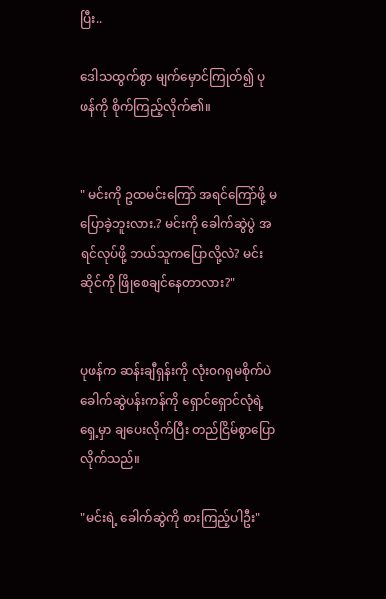ပြီး..

ဒေါသထွက်စွာ မျက်မှောင်ကြုတ်၍ ပုဖန်ကို စိုက်ကြည့်လိုက်၏။


" မင်းကို ဥထမင်းကြော် အရင်ကြော်ဖို့ မပြောခဲ့ဘူးလား.? မင်းကို ခေါက်ဆွဲပွဲ အရင်လုပ်ဖို့ ဘယ်သူကပြောလို့လဲ? မင်းဆိုင်ကို ဖြိုစေချင်နေတာလား?"


ပုဖန်က ဆန်းချီရှန်းကို လုံး၀ဂရုမစိုက်ပဲ ခေါက်ဆွဲပန်းကန်ကို ရှောင်ရှောင်လုံရဲ့ ရှေ့မှာ ချပေးလိုက်ပြီး တည်ငြိမ်စွာပြောလိုက်သည်။

"မင်းရဲ့ ခေါက်ဆွဲကို စားကြည့်ပါဦး"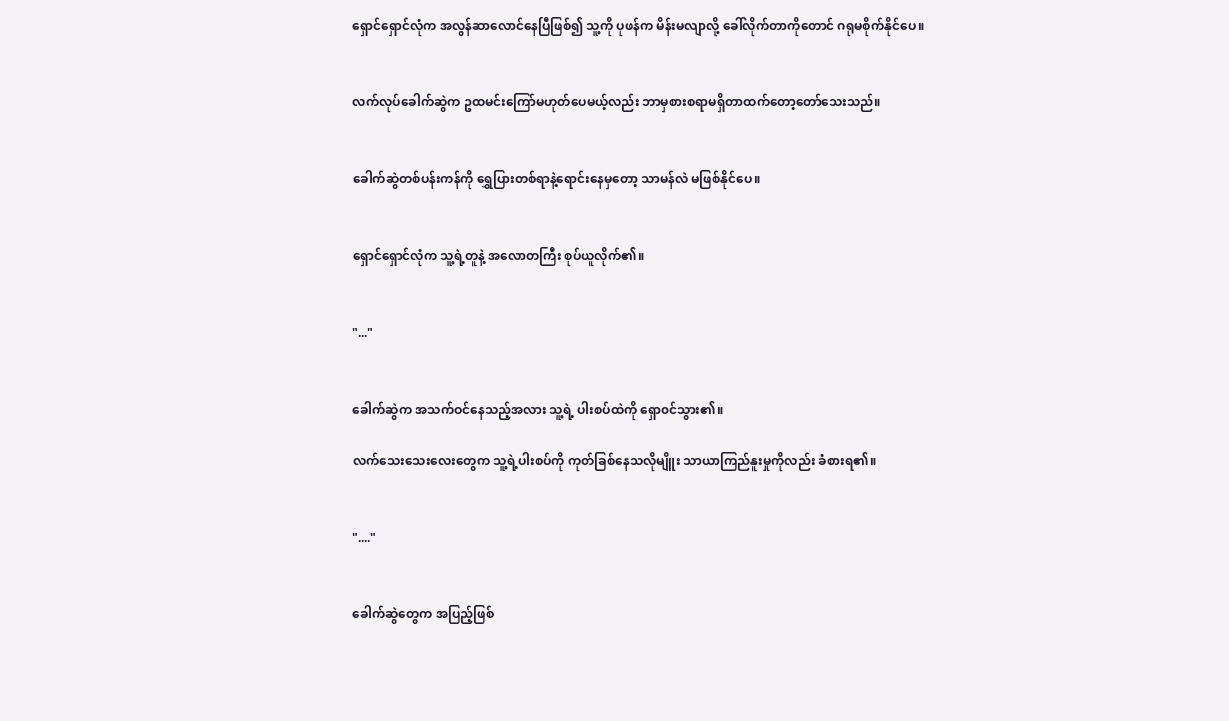ရှောင်ရှောင်လုံက အလွန်ဆာလောင်နေပြီဖြစ်၍ သူ့ကို ပုဖန်က မိန်းမလျာလို့ ခေါ်လိုက်တာကိုတောင် ဂရုမစိုက်နိုင်ပေ။


လက်လုပ်ခေါက်ဆွဲက ဥထမင်းကြော်မဟုတ်ပေမယ့်လည်း ဘာမှစားစရာမရှိတာထက်တော့တော်သေးသည်။


ခေါက်ဆွဲတစ်ပန်းကန်ကို ရွှေပြားတစ်ရာနဲ့ရောင်းနေမှတော့ သာမန်လဲ မဖြစ်နိုင်ပေ။


ရှောင်ရှောင်လုံက သူ့ရဲ့တူနဲ့ အလောတကြီး စုပ်ယူလိုက်၏။


"..."


ခေါက်ဆွဲက အသက်ဝင်နေသည့်အလား သူ့ရဲ့ ပါးစပ်ထဲကို ရှော၀င်သွား၏။

လက်သေးသေးလေးတွေက သူ့ရဲ့ပါးစပ်ကို ကုတ်ခြစ်နေသလိုမျိူး သာယာကြည်နူးမှုကိုလည်း ခံစားရ၏။


"...."


ခေါက်ဆွဲတွေက အပြည့်ဖြစ်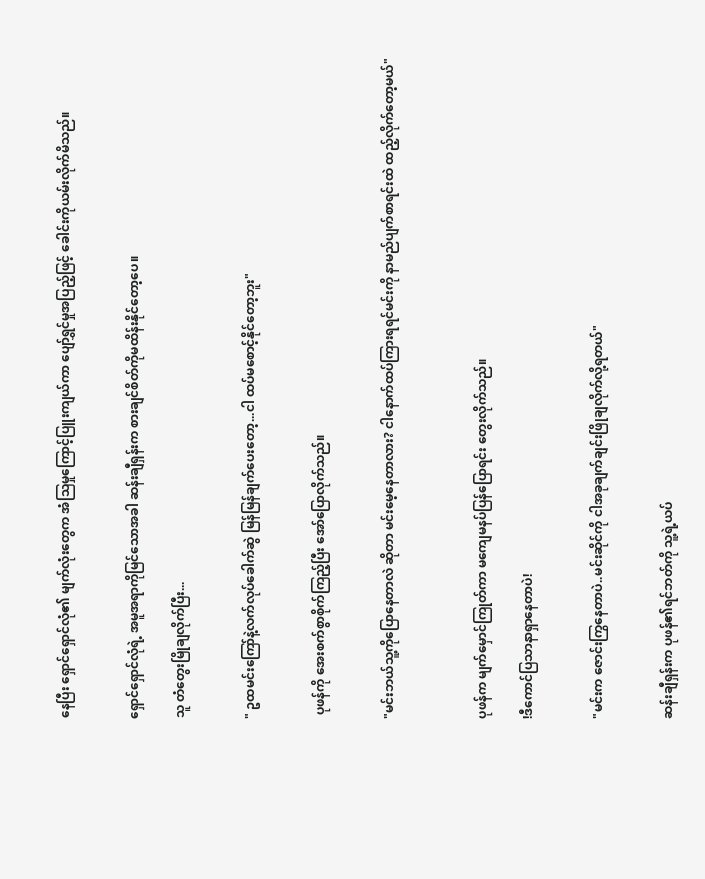နေပြီး ရှောင်ရှောင်လုံ၏ မျက်လုံးတွေက အံသြမှုကြောင့်ပြူးကျယ်ကာ ပျော်ရွှင်မှုအပြည့်ဖြင့် ခေါင်းကိုယမ်းလိုက်မိသည်။


ရှောင်ရှောင်လုံရဲ့ အမူအရာကိုမြင်သောအခါ ဆန်းချီရှန်းက စားချင်စိတ်ကိုမထိန်းနိုင်တော့ပေ။

သူ တံတွေးမြိုချလိုက်ပြီး...


" ဥထမင်းကြော်နဲ့လက်လုပ်ခေါက်ဆွဲ မြန်မြန်ချက်ပေးတော့...ငါ ထပ်မစောင့်နိုင်တော့ဘူး"


 ပုဖန်ကို အေးစက်စွာစိုက်ကြည့်ပြီး အော်ပြောလိုက်သည်။


"မင်းဘယ်သူ့ကိုပြောနေတာလဲ ဆိုတာ မင်းမေ့နေတာလား? ငါနောက်ထပ်ကြားရရင်မင်းကို နာမည်ပျက်စာရင်းထဲ ထည့်လိုက်တော့မယ်"



ပုဖန်က မျက်မှောင်ကြုတ်ကာ မကျေမနပ်ပြန်ပြောရင်း တွေးလိုက်သည်။

!ဒီကောင်ပြသာနာရှာနေတာပဲ!


"မင်းက ဇောင်းကြွနေတာပဲ..မင်းဆိုင်ကို ငါအခုချက်ချင်းဖြိုချလိုက်လို့ရတယ်"


ဆန်းချီရှန်းက ပုဖန်၏ရင်ဘတ်ကို သူ့ရဲ့ယပ်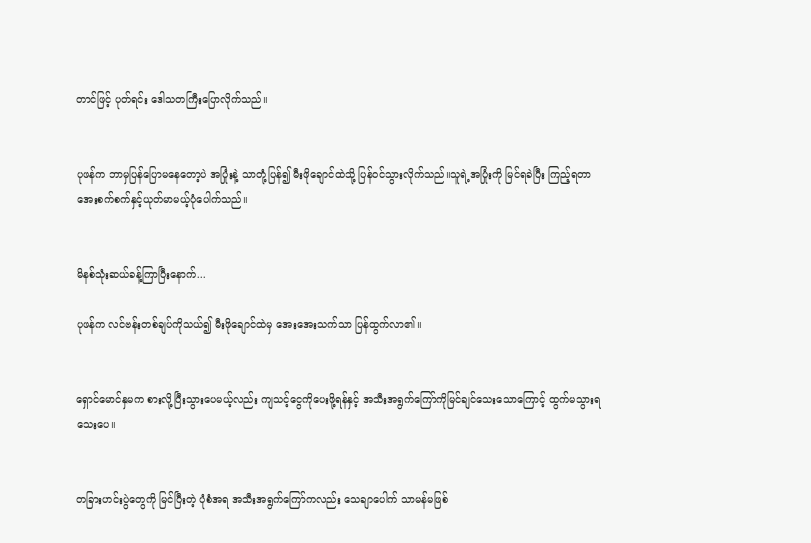တာင်ဖြင့် ပုတ်ရင်း ဒေါသတကြီးပြောလိုက်သည်။


ပုဖန်က ဘာမှပြန်ပြောမနေတော့ပဲ အပြုံးနဲ့ သာတုံ့ပြန်၍ မီးဖိုချောင်ထဲသို့ ပြန်ဝင်သွားလိုက်သည်။သူရဲ့အပြုံးကို မြင်ရခဲပြီး ကြည့်ရတာ အေးစက်စက်နှင့်ယုတ်မာမယ့်ပုံပေါက်သည်။


မိနစ်သုံးဆယ်ခန့်ကြာပြီးနောက်...

ပုဖန်က လင်ဗန်းတစ်ချပ်ကိုသယ်၍ မီးဖိုချောင်ထဲမှ အေးအေးသက်သာ ပြန်ထွက်လာ၏။


ရှောင်မောင်နှမက စားလို့ပြီးသွားပေမယ့်လည်း ကျသင့်ငွေကိုပေးဖို့ရန်နှင့် အသီးအရွက်ကြော်ကိုမြင်ချင်သေးသောကြောင့် ထွက်မသွားရသေးပေ။


တခြားဟင်းပွဲတွေကို မြင်ပြီးတဲ့ ပုံစံအရ အသီးအရွက်ကြော်ကလည်း သေချာပေါက် သာမန်မဖြစ်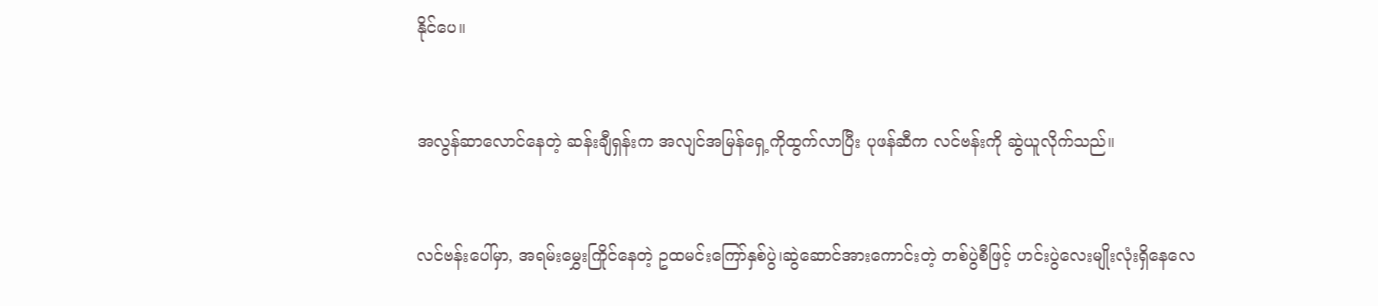နိုင်ပေ။


အလွန်ဆာလောင်နေတဲ့ ဆန်းချီရှန်းက အလျင်အမြန်ရှေ့ကိုထွက်လာပြီး ပုဖန်ဆီက လင်ဗန်းကို ဆွဲယူလိုက်သည်။


လင်ဗန်းပေါ်မှာ, အရမ်းမွှေးကြိုင်နေတဲ့ ဥထမင်းကြော်နှစ်ပွဲ၊ဆွဲဆောင်အားကောင်းတဲ့ တစ်ပွဲစီဖြင့် ဟင်းပွဲလေးမျိုးလုံးရှိနေလေ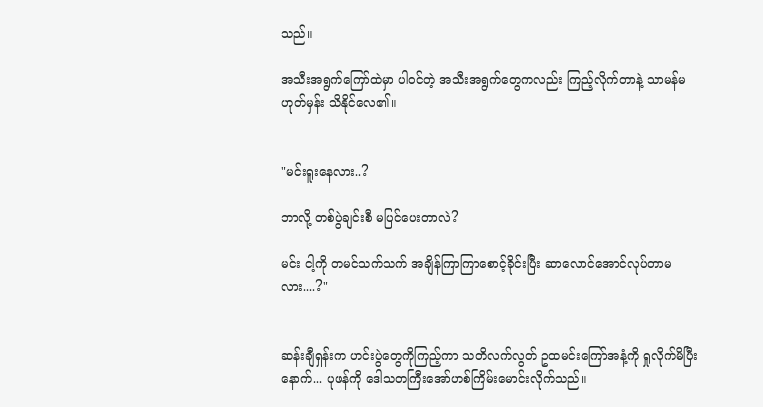သည်။

အသီးအရွက်ကြော်ထဲမှာ ပါဝင်တဲ့ အသီးအရွက်တွေကလည်း ကြည့်လိုက်တာနဲ့ သာမန်မဟုတ်မှန်း သိနိုင်လေ၏။


"မင်းရူးနေလား..?

ဘာလို့ တစ်ပွဲချင်းစီ မပြင်ပေးတာလဲ?

မင်း ငါ့ကို တမင်သက်သက် အချိန်ကြာကြာစောင့်ခိုင်းပြီး ဆာလောင်အောင်လုပ်တာမလား....?"


ဆန်းချီရှန်းက ဟင်းပွဲတွေကိုကြည့်ကာ သတိလက်လွတ် ဥထမင်းကြော်အနံ့ကို ရှုလိုက်မိပြီးနောက်... ပုဖန်ကို ဒေါသတကြီးအော်ဟစ်ကြိမ်းမောင်းလိုက်သည်။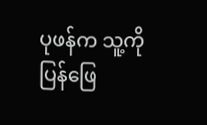ပုဖန်က သူ့ကိုပြန်ဖြေ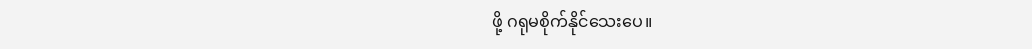ဖို့ ဂရုမစိုက်နိုင်သေးပေ။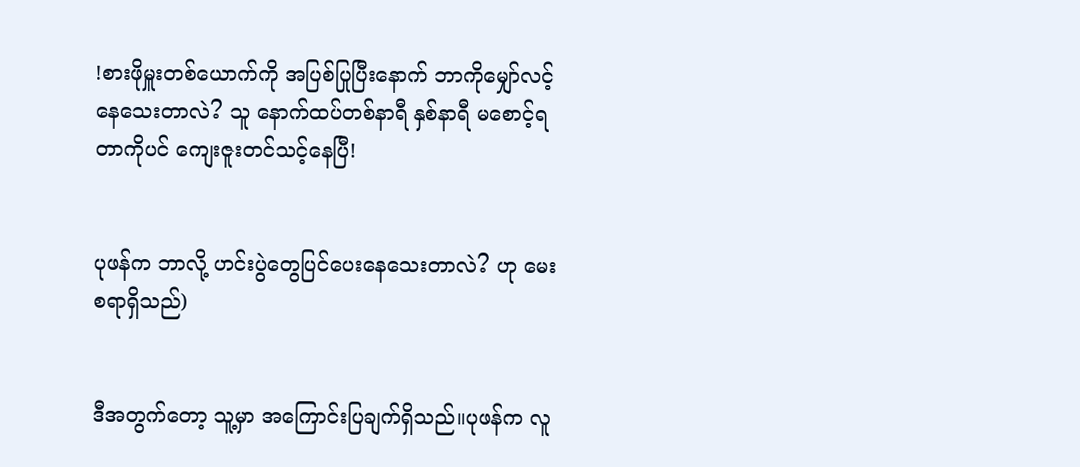!စားဖိုမှူးတစ်ယောက်ကို အပြစ်ပြုပြီးနောက် ဘာကိုမျှော်လင့်နေသေးတာလဲ? သူ နောက်ထပ်တစ်နာရီ နှစ်နာရီ မစောင့်ရတာကိုပင် ကျေးဇူးတင်သင့်နေပြီ!


ပုဖန်က ဘာလို့ ဟင်းပွဲတွေပြင်ပေးနေသေးတာလဲ? ဟု မေးစရာရှိသည်)


ဒီအတွက်တော့ သူ့မှာ အကြောင်းပြချက်ရှိသည်။ပုဖန်က လူ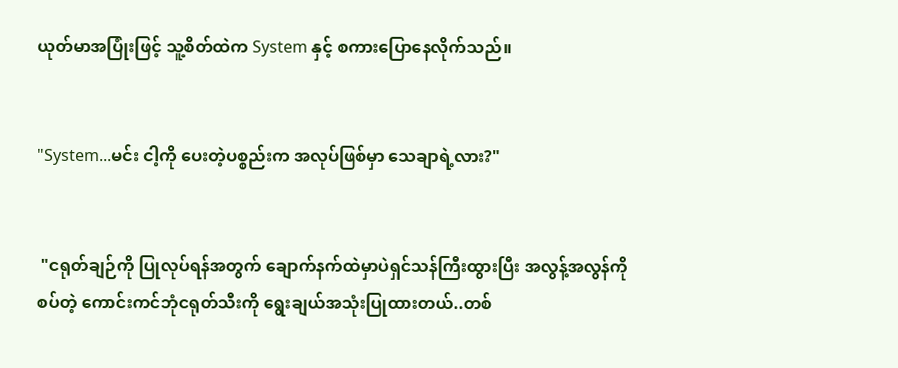ယုတ်မာအပြုံးဖြင့် သူ့စိတ်ထဲက System နှင့် စကားပြောနေလိုက်သည်။


"System...မင်း ငါ့ကို ပေးတဲ့ပစ္စည်းက အလုပ်ဖြစ်မှာ သေချာရဲ့လား?"


 "ငရုတ်ချဉ်ကို ပြုလုပ်ရန်အတွက် ချောက်နက်ထဲမှာပဲရှင်သန်ကြီးထွားပြီး အလွန့်အလွန်ကို စပ်တဲ့ ကောင်းကင်ဘုံငရုတ်သီးကို ရွေးချယ်အသုံးပြုထားတယ်..တစ်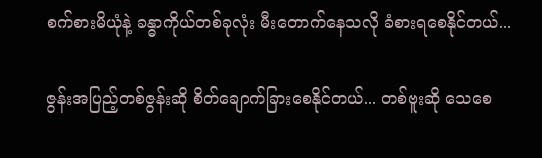စက်စားမိယုံနဲ့ ခန္ဓာကိုယ်တစ်ခုလုံး မီးတောက်နေသလို ခံစားရစေနိုင်တယ်...

ဇွန်းအပြည့်တစ်ဇွန်းဆို စိတ်ချောက်ခြားစေနိုင်တယ်... တစ်ဗူးဆို သေစေ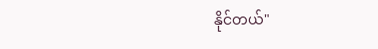နိုင်တယ်"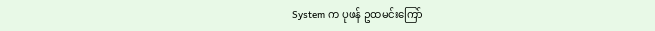System က ပုဖန် ဥထမင်းကြော်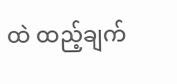ထဲ ထည့်ချက်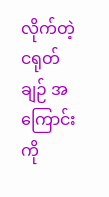လိုက်တဲ့ ငရုတ်ချဉ် အကြောင်းကို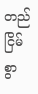တည်ငြိမ်စွာ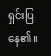ရှင်းပြနေ၏။